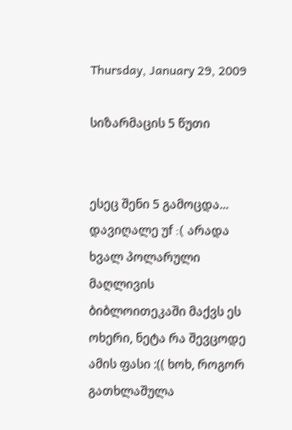Thursday, January 29, 2009

სიზარმაცის 5 წუთი


ესეც შენი 5 გამოცდა... დავიღალე უf :( არადა ხვალ პოლარული მაღლივის ბიბლოითეკაში მაქვს ეს ოხერი, ნეტა რა შევცოდე ამის ფასი :(( ხოხ, როგორ გათხლაშულა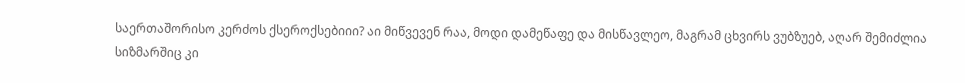საერთაშორისო კერძოს ქსეროქსებიიი? აი მიწვევენ რაა, მოდი დამეწაფე და მისწავლეო, მაგრამ ცხვირს ვუბზუებ, აღარ შემიძლია სიზმარშიც კი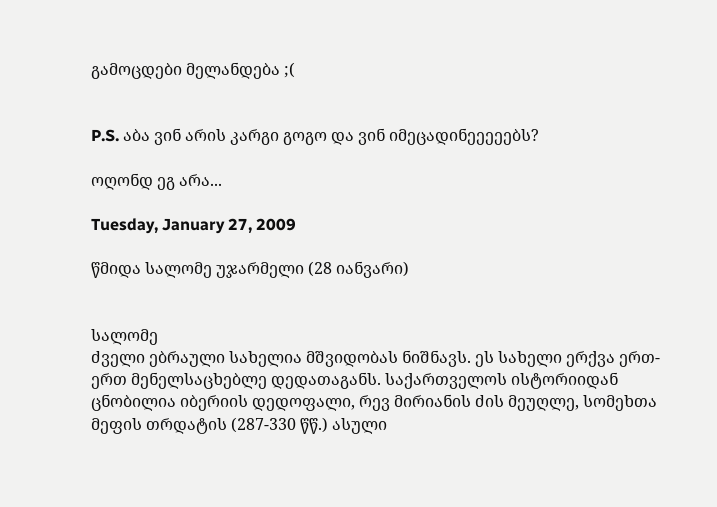გამოცდები მელანდება ;(


P.S. აბა ვინ არის კარგი გოგო და ვინ იმეცადინეეეეებს?

ოღონდ ეგ არა...

Tuesday, January 27, 2009

წმიდა სალომე უჯარმელი (28 იანვარი)


სალომე
ძველი ებრაული სახელია მშვიდობას ნიშნავს. ეს სახელი ერქვა ერთ-ერთ მენელსაცხებლე დედათაგანს. საქართველოს ისტორიიდან ცნობილია იბერიის დედოფალი, რევ მირიანის ძის მეუღლე, სომეხთა მეფის თრდატის (287-330 წწ.) ასული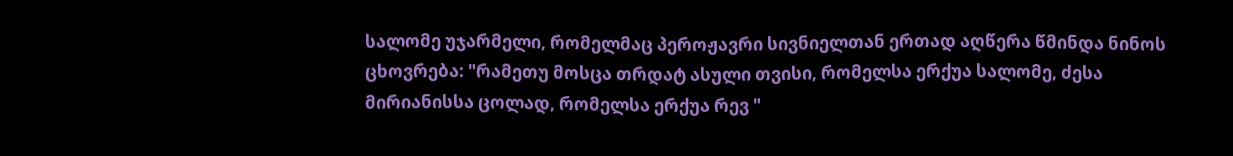სალომე უჯარმელი, რომელმაც პეროჟავრი სივნიელთან ერთად აღწერა წმინდა ნინოს ცხოვრება: "რამეთუ მოსცა თრდატ ასული თვისი, რომელსა ერქუა სალომე, ძესა მირიანისსა ცოლად, რომელსა ერქუა რევ "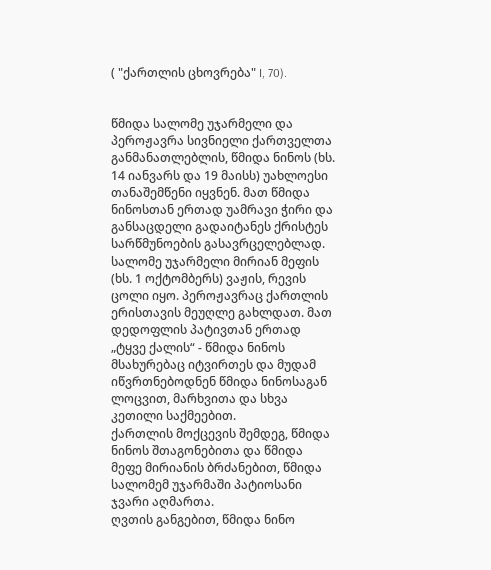( "ქართლის ცხოვრება" I, 70).


წმიდა სალომე უჯარმელი და პეროჟავრა სივნიელი ქართველთა განმანათლებლის, წმიდა ნინოს (ხს. 14 იანვარს და 19 მაისს) უახლოესი თანაშემწენი იყვნენ. მათ წმიდა ნინოსთან ერთად უამრავი ჭირი და განსაცდელი გადაიტანეს ქრისტეს სარწმუნოების გასავრცელებლად.
სალომე უჯარმელი მირიან მეფის (ხს. 1 ოქტომბერს) ვაჟის, რევის ცოლი იყო. პეროჟავრაც ქართლის ერისთავის მეუღლე გახლდათ. მათ დედოფლის პატივთან ერთად „ტყვე ქალის“ - წმიდა ნინოს მსახურებაც იტვირთეს და მუდამ იწვრთნებოდნენ წმიდა ნინოსაგან ლოცვით, მარხვითა და სხვა კეთილი საქმეებით.
ქართლის მოქცევის შემდეგ, წმიდა ნინოს შთაგონებითა და წმიდა მეფე მირიანის ბრძანებით, წმიდა სალომემ უჯარმაში პატიოსანი ჯვარი აღმართა.
ღვთის განგებით, წმიდა ნინო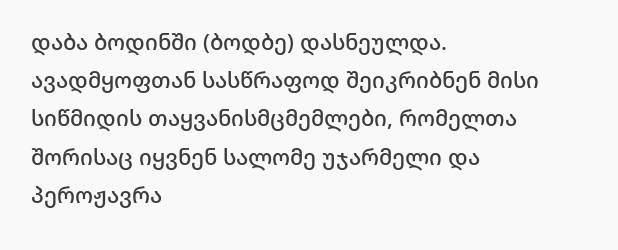დაბა ბოდინში (ბოდბე) დასნეულდა. ავადმყოფთან სასწრაფოდ შეიკრიბნენ მისი სიწმიდის თაყვანისმცმემლები, რომელთა შორისაც იყვნენ სალომე უჯარმელი და პეროჟავრა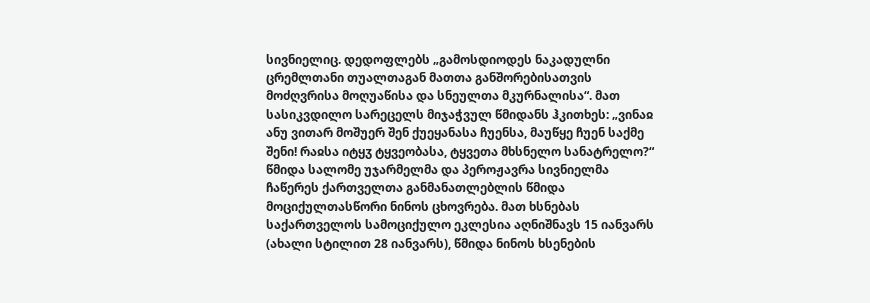სივნიელიც. დედოფლებს „გამოსდიოდეს ნაკადულნი ცრემლთანი თუალთაგან მათთა განშორებისათვის მოძღვრისა მოღუაწისა და სნეულთა მკურნალისა“. მათ სასიკვდილო სარეცელს მიჯაჭვულ წმიდანს ჰკითხეს: „ვინაჲ ანუ ვითარ მოშუერ შენ ქუეყანასა ჩუენსა, მაუწყე ჩუენ საქმე შენი! რაჲსა იტყჳ ტყვეობასა, ტყვეთა მხსნელო სანატრელო?“
წმიდა სალომე უჯარმელმა და პეროჟავრა სივნიელმა ჩაწერეს ქართველთა განმანათლებლის წმიდა მოციქულთასწორი ნინოს ცხოვრება. მათ ხსნებას საქართველოს სამოციქულო ეკლესია აღნიშნავს 15 იანვარს (ახალი სტილით 28 იანვარს), წმიდა ნინოს ხსენების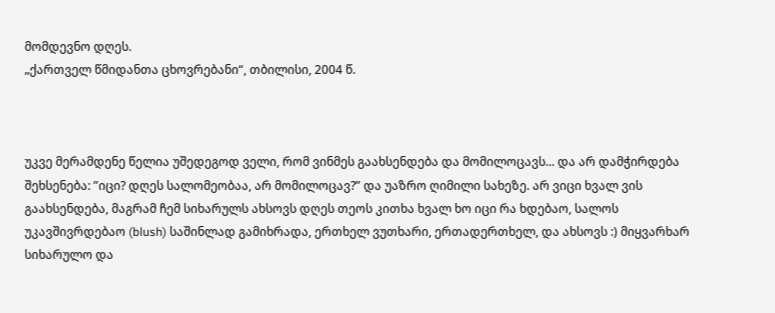მომდევნო დღეს.
„ქართველ წმიდანთა ცხოვრებანი“, თბილისი, 2004 წ.



უკვე მერამდენე წელია უშედეგოდ ველი, რომ ვინმეს გაახსენდება და მომილოცავს... და არ დამჭირდება შეხსენება: ”იცი? დღეს სალომეობაა, არ მომილოცავ?” და უაზრო ღიმილი სახეზე. არ ვიცი ხვალ ვის გაახსენდება, მაგრამ ჩემ სიხარულს ახსოვს დღეს თეოს კითხა ხვალ ხო იცი რა ხდებაო, სალოს უკავშივრდებაო (blush) საშინლად გამიხრადა, ერთხელ ვუთხარი, ერთადერთხელ, და ახსოვს :) მიყვარხარ სიხარულო და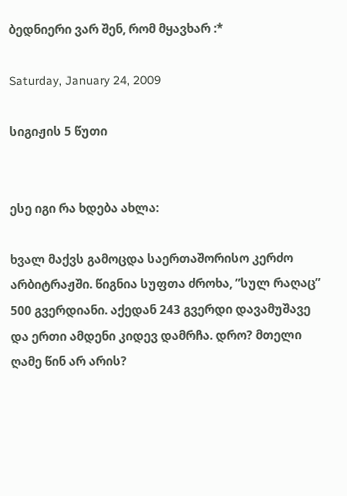ბედნიერი ვარ შენ, რომ მყავხარ :*

Saturday, January 24, 2009

სიგიჟის 5 წუთი


ესე იგი რა ხდება ახლა:

ხვალ მაქვს გამოცდა საერთაშორისო კერძო არბიტრაჟში. წიგნია სუფთა ძროხა, ”სულ რაღაც” 500 გვერდიანი. აქედან 243 გვერდი დავამუშავე და ერთი ამდენი კიდევ დამრჩა. დრო? მთელი ღამე წინ არ არის?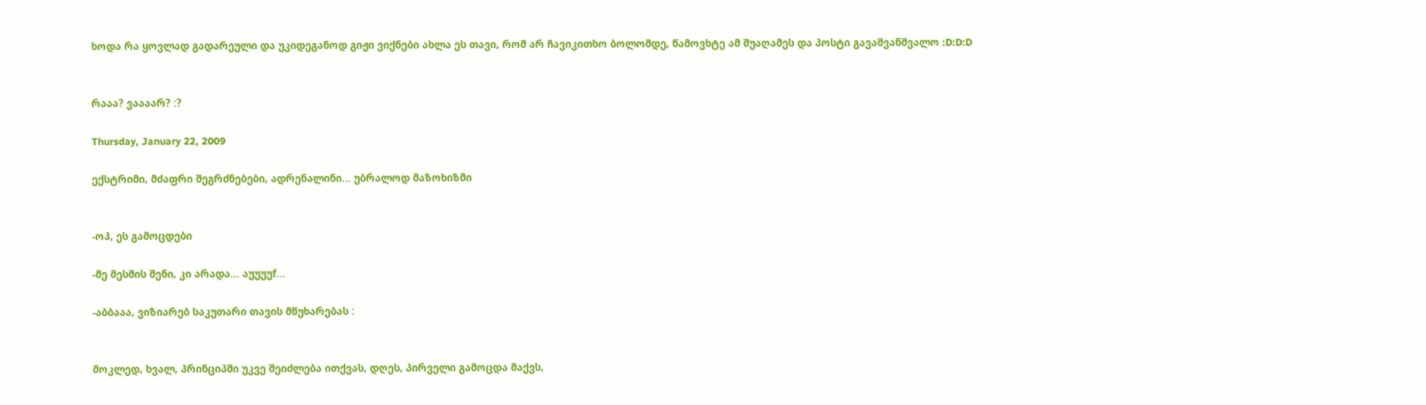ხოდა რა ყოვლად გადარეული და უკიდეგანოდ გიჟი ვიქნები ახლა ეს თავი, რომ არ ჩავიკითხო ბოლომდე, წამოვხტე ამ შუაღამეს და პოსტი გავაშვანშვალო :D:D:D


რააა? ვაააარ? :?

Thursday, January 22, 2009

ექსტრიმი, მძაფრი შეგრძნებები, ადრენალინი... უბრალოდ მაზოხიზმი


-ოჰ, ეს გამოცდები

-მე მესმის შენი, კი არადა... აუუუუf...

-აბბააა, ვიზიარებ საკუთარი თავის მწუხარებას :


მოკლედ, ხვალ, პრინციპში უკვე შეიძლება ითქვას, დღეს, პირველი გამოცდა მაქვს,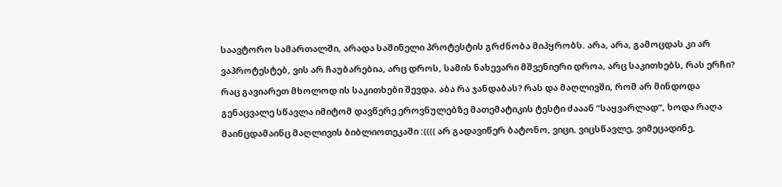საავტორო სამართალში, არადა საშინელი პროტესტის გრძნობა მიპყრობს. არა, არა, გამოცდას კი არ ვაპროტესტებ, ვის არ ჩაუბარებია, არც დროს, სამის ნახევარი მშვენიერი დროა, არც საკითხებს, რას ერჩი? რაც გავიარეთ მხოლოდ ის საკითხები შევდა. აბა რა ჯანდაბას? რას და მაღლივში, რომ არ მინდოდა გენაცვალე სწავლა იმიტომ დავწერე ეროვნულებზე მათემატიკის ტესტი ძააან ”საყვარლად”, ხოდა რაღა მაინცდამაინც მაღლივის ბიბლიოთეკაში :(((( არ გადავიწერ ბატონო, ვიცი, ვიცსწავლე, ვიმეცადინე,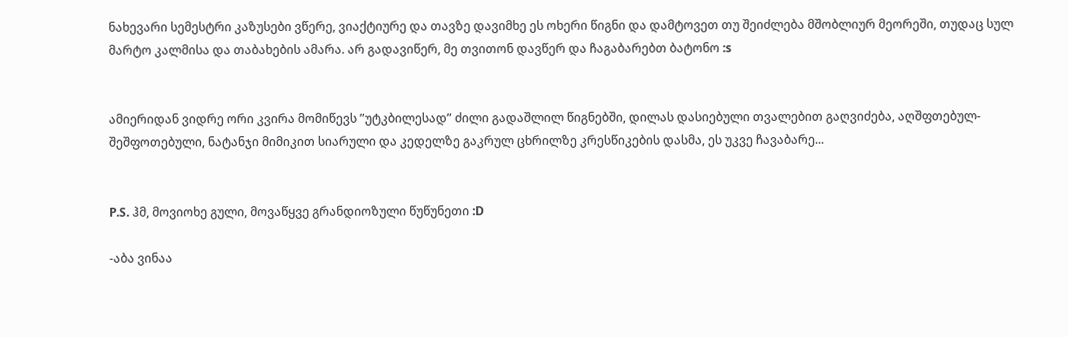ნახევარი სემესტრი კაზუსები ვწერე, ვიაქტიურე და თავზე დავიმხე ეს ოხერი წიგნი და დამტოვეთ თუ შეიძლება მშობლიურ მეორეში, თუდაც სულ მარტო კალმისა და თაბახების ამარა. არ გადავიწერ, მე თვითონ დავწერ და ჩაგაბარებთ ბატონო :s


ამიერიდან ვიდრე ორი კვირა მომიწევს ”უტკბილესად” ძილი გადაშლილ წიგნებში, დილას დასიებული თვალებით გაღვიძება, აღშფთებულ-შეშფოთებული, ნატანჯი მიმიკით სიარული და კედელზე გაკრულ ცხრილზე კრესწიკების დასმა, ეს უკვე ჩავაბარე...


P.S. ჰმ, მოვიოხე გული, მოვაწყვე გრანდიოზული წუწუნეთი :D

-აბა ვინაა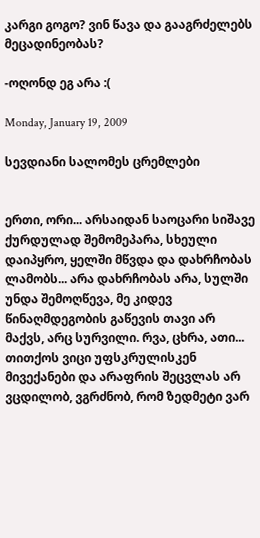კარგი გოგო? ვინ წავა და გააგრძელებს მეცადინეობას?

-ოღონდ ეგ არა :(

Monday, January 19, 2009

სევდიანი სალომეს ცრემლები


ერთი, ორი... არსაიდან საოცარი სიშავე ქურდულად შემომეპარა, სხეული დაიპყრო, ყელში მწვდა და დახრჩობას ლამობს... არა დახრჩობას არა, სულში უნდა შემოღწევა, მე კიდევ წინაღმდეგობის გაწევის თავი არ მაქვს, არც სურვილი. რვა, ცხრა, ათი... თითქოს ვიცი უფსკრულისკენ მივექანები და არაფრის შეცვლას არ ვცდილობ, ვგრძნობ, რომ ზედმეტი ვარ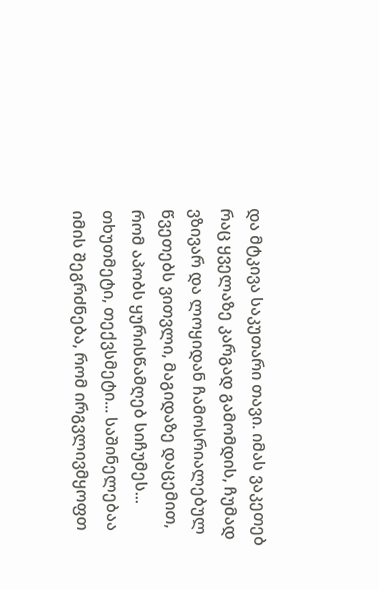და მტკივა საკუთარი თავი. იმას ვაკეთებ რაც ყველაზე კარგად გამომდის, ჩუმად ვზივარ და ლოყიდან ჩამოსრიალებულ წვეთებს ვითვლი, მაგიდაზე დაცემით, რომ აპობს ყურისწამღებ სიჩუმეს... თხუთმეტი, თექვსმეტი... საშინელებაა იმის შეგრძნება, რომ ირგვლივმყოფთ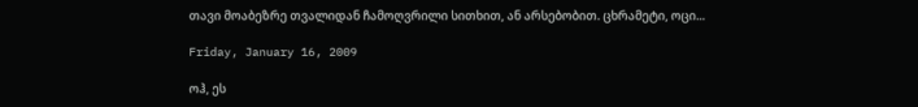თავი მოაბეზრე თვალიდან ჩამოღვრილი სითხით, ან არსებობით. ცხრამეტი, ოცი...

Friday, January 16, 2009

ოჰ, ეს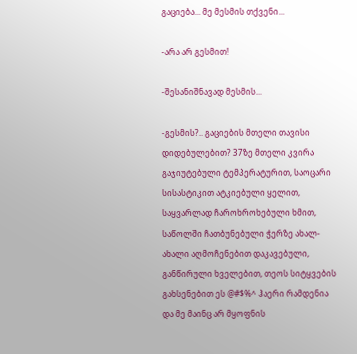გაციება... მე მესმის თქვენი...

-არა არ გესმით!

-შესანიშნავად მესმის...

-გესმის?.. გაციების მთელი თავისი დიდებულებით? 37ზე მთელი კვირა გაჯიუტებული ტემპერატურით, საოცარი სისასტიკით ატკიებული ყელით, საყვარლად ჩაროხროხებული ხმით, საწოლში ჩათბუნებული ჭერზე ახალ-ახალი აღმოჩენებით დაკავებული, განწირული ხველებით, თეოს სიტყვების გახსენებით ეს @#$%^ ჰაერი რამდენია და მე მაინც არ მყოფნის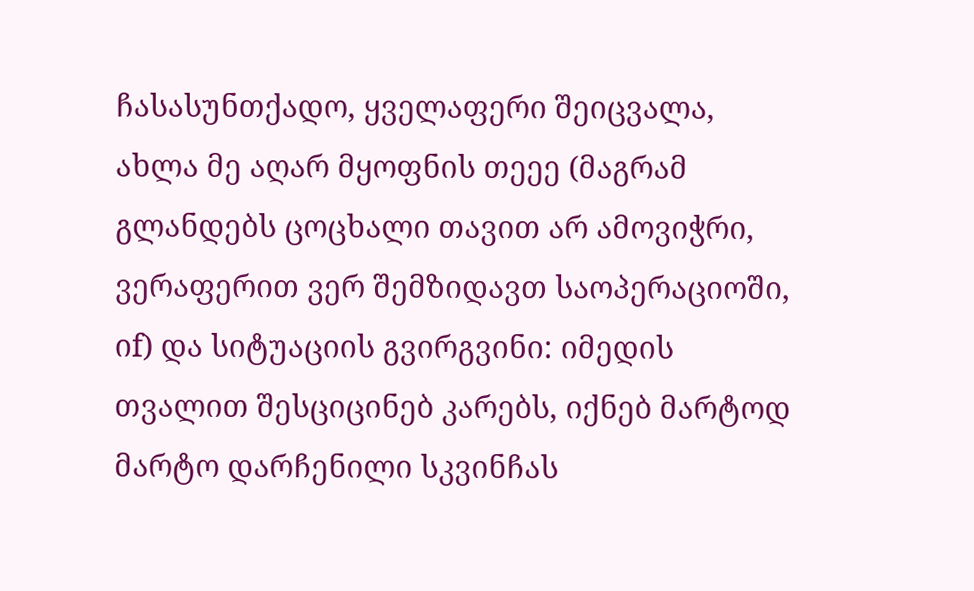ჩასასუნთქადო, ყველაფერი შეიცვალა, ახლა მე აღარ მყოფნის თეეე (მაგრამ გლანდებს ცოცხალი თავით არ ამოვიჭრი, ვერაფერით ვერ შემზიდავთ საოპერაციოში, იf) და სიტუაციის გვირგვინი: იმედის თვალით შესციცინებ კარებს, იქნებ მარტოდ მარტო დარჩენილი სკვინჩას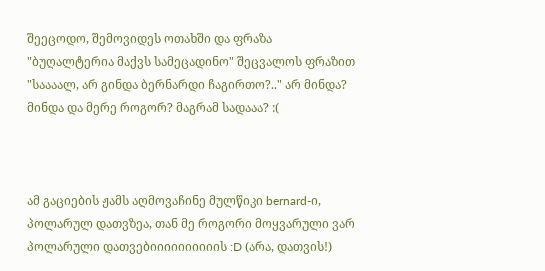შეეცოდო, შემოვიდეს ოთახში და ფრაზა "ბუღალტერია მაქვს სამეცადინო" შეცვალოს ფრაზით "საააალ, არ გინდა ბერნარდი ჩაგირთო?.." არ მინდა? მინდა და მერე როგორ? მაგრამ სადააა? :(



ამ გაციების ჟამს აღმოვაჩინე მულწიკი bernard-ი, პოლარულ დათვზეა, თან მე როგორი მოყვარული ვარ პოლარული დათვებიიიიიიიიიის :D (არა, დათვის!)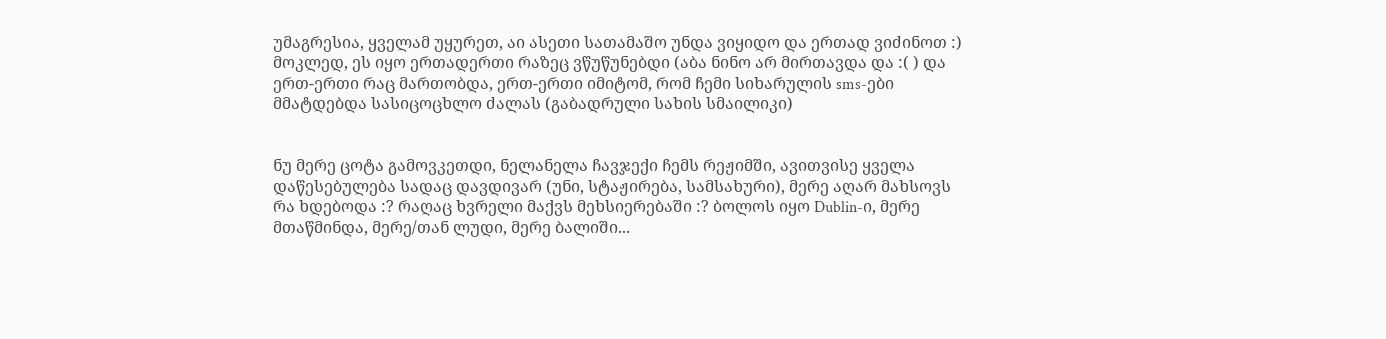უმაგრესია, ყველამ უყურეთ, აი ასეთი სათამაშო უნდა ვიყიდო და ერთად ვიძინოთ :) მოკლედ, ეს იყო ერთადერთი რაზეც ვწუწუნებდი (აბა ნინო არ მირთავდა და :( ) და ერთ-ერთი რაც მართობდა, ერთ-ერთი იმიტომ, რომ ჩემი სიხარულის sms-ები მმატდებდა სასიცოცხლო ძალას (გაბადრული სახის სმაილიკი)


ნუ მერე ცოტა გამოვკეთდი, ნელანელა ჩავჯექი ჩემს რეჟიმში, ავითვისე ყველა დაწესებულება სადაც დავდივარ (უნი, სტაჟირება, სამსახური), მერე აღარ მახსოვს რა ხდებოდა :? რაღაც ხვრელი მაქვს მეხსიერებაში :? ბოლოს იყო Dublin-ი, მერე მთაწმინდა, მერე/თან ლუდი, მერე ბალიში...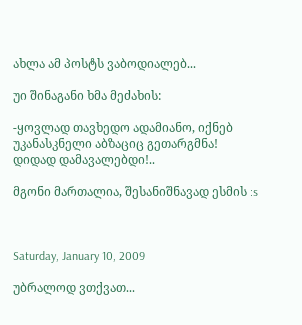ახლა ამ პოსტს ვაბოდიალებ...

უი შინაგანი ხმა მეძახის:

-ყოვლად თავხედო ადამიანო, იქნებ უკანასკნელი აბზაციც გეთარგმნა! დიდად დამავალებდი!..

მგონი მართალია, შესანიშნავად ესმის :s



Saturday, January 10, 2009

უბრალოდ ვთქვათ...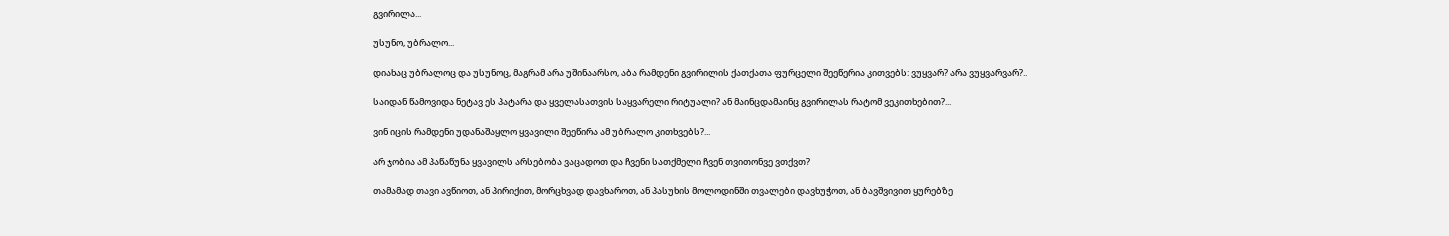გვირილა...

უსუნო, უბრალო...

დიახაც უბრალოც და უსუნოც, მაგრამ არა უშინაარსო, აბა რამდენი გვირილის ქათქათა ფურცელი შეეწერია კითვებს: ვუყვარ? არა ვუყვარვარ?..

საიდან წამოვიდა ნეტავ ეს პატარა და ყველასათვის საყვარელი რიტუალი? ან მაინცდამაინც გვირილას რატომ ვეკითხებით?...

ვინ იცის რამდენი უდანაშაყლო ყვავილი შეეწირა ამ უბრალო კითხვებს?...

არ ჯობია ამ პაწაწუნა ყვავილს არსებობა ვაცადოთ და ჩვენი სათქმელი ჩვენ თვითონვე ვთქვთ?

თამამად თავი ავწიოთ, ან პირიქით, მორცხვად დავხაროთ, ან პასუხის მოლოდინში თვალები დავხუჭოთ, ან ბავშვივით ყურებზე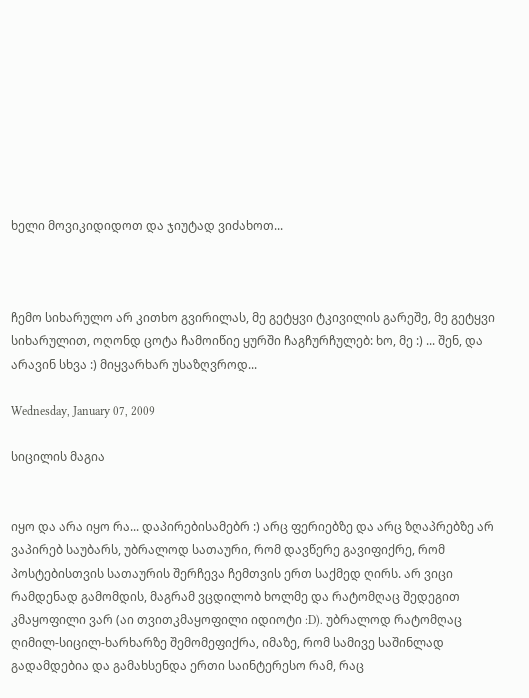ხელი მოვიკიდიდოთ და ჯიუტად ვიძახოთ...



ჩემო სიხარულო არ კითხო გვირილას, მე გეტყვი ტკივილის გარეშე, მე გეტყვი სიხარულით, ოღონდ ცოტა ჩამოიწიე ყურში ჩაგჩურჩულებ: ხო, მე :) ... შენ, და არავინ სხვა :) მიყვარხარ უსაზღვროდ...

Wednesday, January 07, 2009

სიცილის მაგია


იყო და არა იყო რა... დაპირებისამებრ :) არც ფერიებზე და არც ზღაპრებზე არ ვაპირებ საუბარს, უბრალოდ სათაური, რომ დავწერე გავიფიქრე, რომ პოსტებისთვის სათაურის შერჩევა ჩემთვის ერთ საქმედ ღირს. არ ვიცი რამდენად გამომდის, მაგრამ ვცდილობ ხოლმე და რატომღაც შედეგით კმაყოფილი ვარ (აი თვითკმაყოფილი იდიოტი :D). უბრალოდ რატომღაც ღიმილ-სიცილ-ხარხარზე შემომეფიქრა, იმაზე, რომ სამივე საშინლად გადამდებია და გამახსენდა ერთი საინტერესო რამ, რაც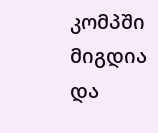კომპში მიგდია და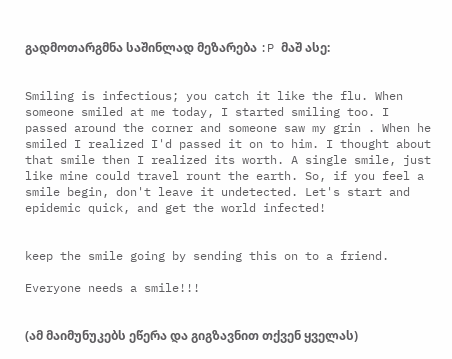გადმოთარგმნა საშინლად მეზარება :P მაშ ასე:


Smiling is infectious; you catch it like the flu. When someone smiled at me today, I started smiling too. I passed around the corner and someone saw my grin . When he smiled I realized I'd passed it on to him. I thought about that smile then I realized its worth. A single smile, just like mine could travel rount the earth. So, if you feel a smile begin, don't leave it undetected. Let's start and epidemic quick, and get the world infected!


keep the smile going by sending this on to a friend.

Everyone needs a smile!!!


(ამ მაიმუნუკებს ეწერა და გიგზავნით თქვენ ყველას)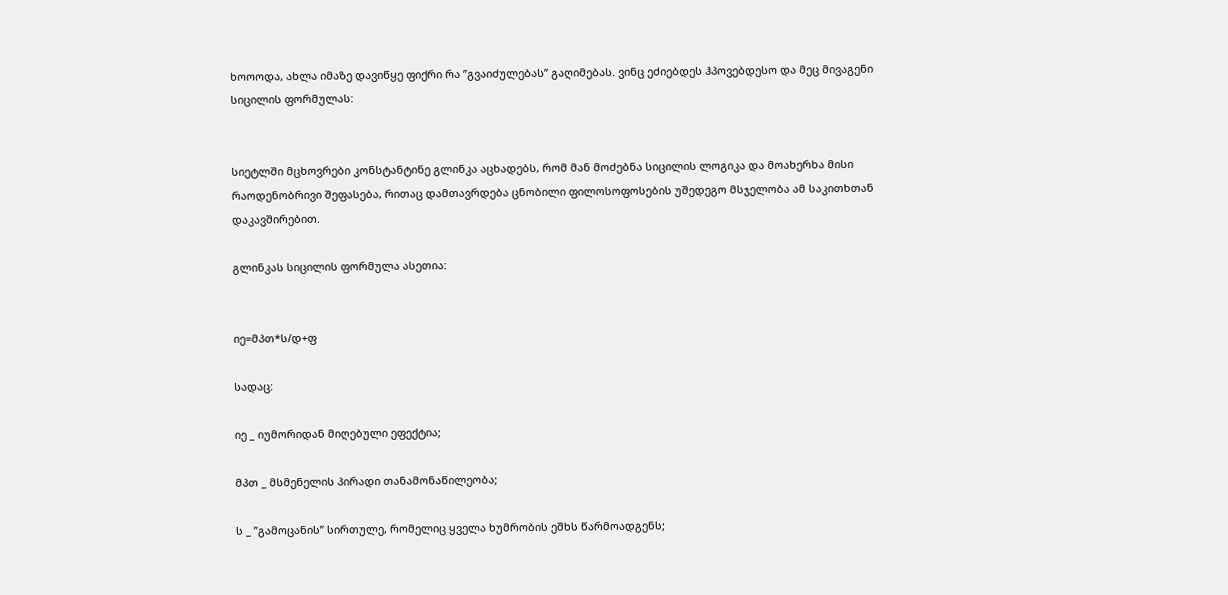ხოოოდა, ახლა იმაზე დავიწყე ფიქრი რა ”გვაიძულებას” გაღიმებას. ვინც ეძიებდეს ჰპოვებდესო და მეც მივაგენი სიცილის ფორმულას:


სიეტლში მცხოვრები კონსტანტინე გლინკა აცხადებს, რომ მან მოძებნა სიცილის ლოგიკა და მოახერხა მისი რაოდენობრივი შეფასება, რითაც დამთავრდება ცნობილი ფილოსოფოსების უშედეგო მსჯელობა ამ საკითხთან დაკავშირებით.

გლინკას სიცილის ფორმულა ასეთია:


იე=მპთ*ს/დ+ფ

სადაც:

იე _ იუმორიდან მიღებული ეფექტია;

მპთ _ მსმენელის პირადი თანამონაწილეობა;

ს _ ”გამოცანის” სირთულე, რომელიც ყველა ხუმრობის ეშხს წარმოადგენს;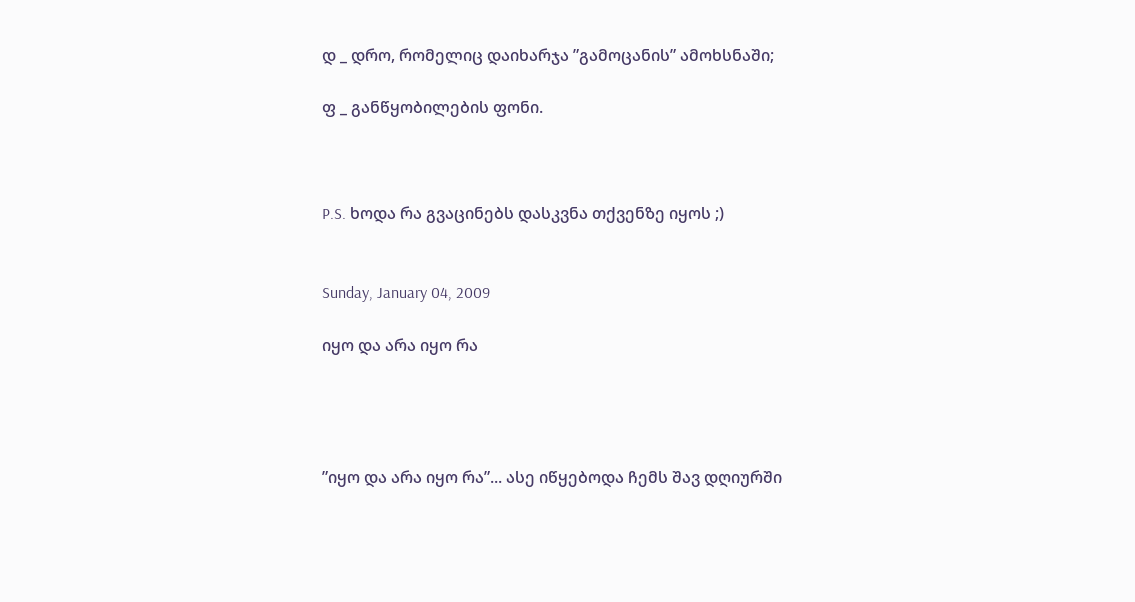დ _ დრო, რომელიც დაიხარჯა ”გამოცანის” ამოხსნაში;

ფ _ განწყობილების ფონი.



P.S. ხოდა რა გვაცინებს დასკვნა თქვენზე იყოს ;)


Sunday, January 04, 2009

იყო და არა იყო რა




”იყო და არა იყო რა”... ასე იწყებოდა ჩემს შავ დღიურში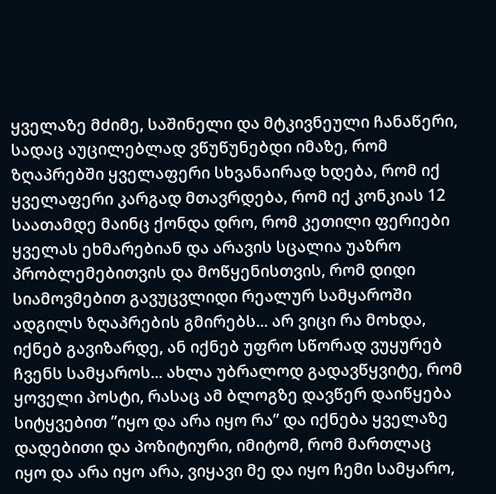ყველაზე მძიმე, საშინელი და მტკივნეული ჩანაწერი, სადაც აუცილებლად ვწუწუნებდი იმაზე, რომ ზღაპრებში ყველაფერი სხვანაირად ხდება, რომ იქ ყველაფერი კარგად მთავრდება, რომ იქ კონკიას 12 საათამდე მაინც ქონდა დრო, რომ კეთილი ფერიები ყველას ეხმარებიან და არავის სცალია უაზრო პრობლემებითვის და მოწყენისთვის, რომ დიდი სიამოვმებით გავუცვლიდი რეალურ სამყაროში ადგილს ზღაპრების გმირებს... არ ვიცი რა მოხდა, იქნებ გავიზარდე, ან იქნებ უფრო სწორად ვუყურებ ჩვენს სამყაროს... ახლა უბრალოდ გადავწყვიტე, რომ ყოველი პოსტი, რასაც ამ ბლოგზე დავწერ დაიწყება სიტყვებით ”იყო და არა იყო რა” და იქნება ყველაზე დადებითი და პოზიტიური, იმიტომ, რომ მართლაც იყო და არა იყო არა, ვიყავი მე და იყო ჩემი სამყარო,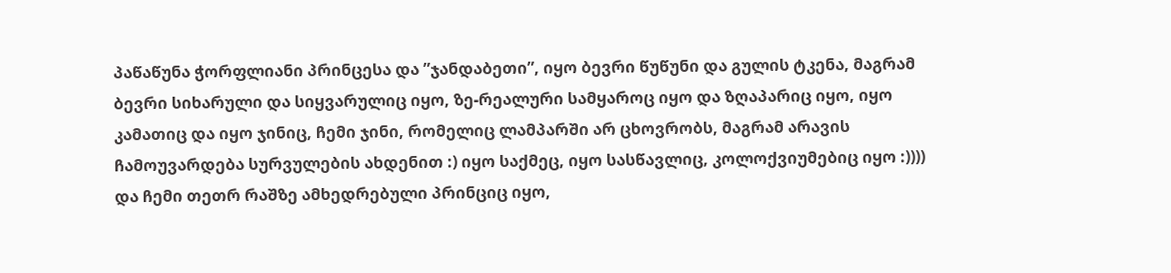პაწაწუნა ჭორფლიანი პრინცესა და ”ჯანდაბეთი”, იყო ბევრი წუწუნი და გულის ტკენა, მაგრამ ბევრი სიხარული და სიყვარულიც იყო, ზე-რეალური სამყაროც იყო და ზღაპარიც იყო, იყო კამათიც და იყო ჯინიც, ჩემი ჯინი, რომელიც ლამპარში არ ცხოვრობს, მაგრამ არავის ჩამოუვარდება სურვულების ახდენით :) იყო საქმეც, იყო სასწავლიც, კოლოქვიუმებიც იყო :)))) და ჩემი თეთრ რაშზე ამხედრებული პრინციც იყო,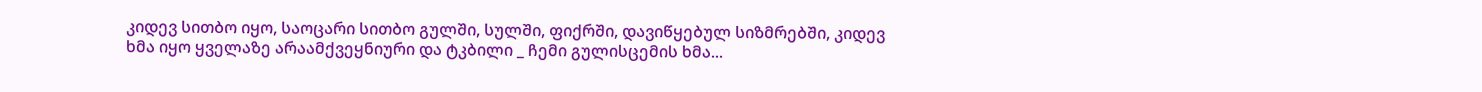კიდევ სითბო იყო, საოცარი სითბო გულში, სულში, ფიქრში, დავიწყებულ სიზმრებში, კიდევ ხმა იყო ყველაზე არაამქვეყნიური და ტკბილი _ ჩემი გულისცემის ხმა...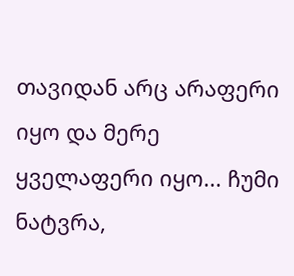თავიდან არც არაფერი იყო და მერე ყველაფერი იყო... ჩუმი ნატვრა,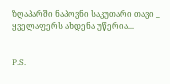ზღაპარში ნაპოვნი საკუთარი თავი _ ყველაფერს ახდენა უწერია...


P.S.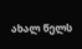ახალ წელს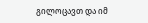გილოცავთ და იმ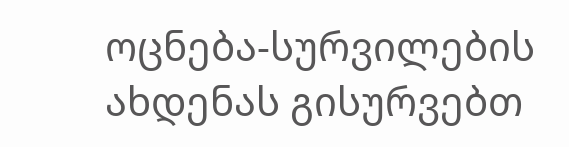ოცნება-სურვილების ახდენას გისურვებთ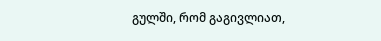გულში, რომ გაგივლიათ,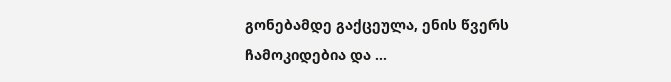გონებამდე გაქცეულა, ენის წვერს ჩამოკიდებია და ...